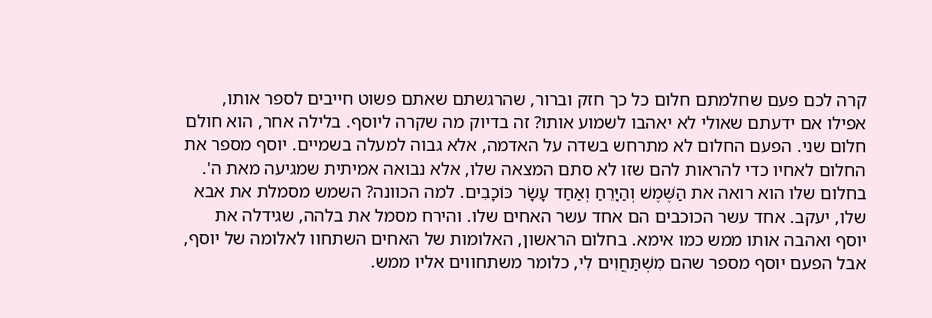קרה לכם פעם שחלמתם חלום כל כך חזק וברור, שהרגשתם שאתם פשוט חייבים לספר אותו, אפילו אם ידעתם שאולי לא יאהבו לשמוע אותו? זה בדיוק מה שקרה ליוסף. בלילה אחר, הוא חולם חלום שני. הפעם החלום לא מתרחש בשדה על האדמה, אלא גבוה למעלה בשמיים. יוסף מספר את החלום לאחיו כדי להראות להם שזו לא סתם המצאה שלו, אלא נבואה אמיתית שמגיעה מאת ה'.
בחלום שלו הוא רואה את הַשֶּׁמֶשׁ וְהַיָּרֵחַ וְאַחַד עָשָׂר כּוֹכָבִים. למה הכוונה? השמש מסמלת את אבא שלו, יעקב. אחד עשר הכוכבים הם אחד עשר האחים שלו. והירח מסמל את בלהה, שגידלה את יוסף ואהבה אותו ממש כמו אימא. בחלום הראשון, האלומות של האחים השתחוו לאלומה של יוסף, אבל הפעם יוסף מספר שהם מִשְׁתַּחֲוִים לִי, כלומר משתחווים אליו ממש.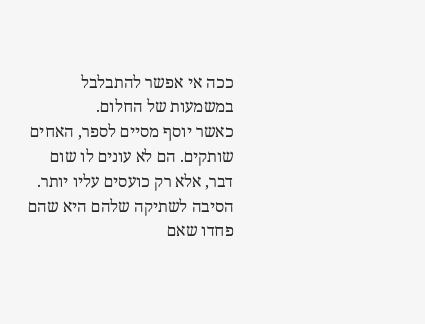ככה אי אפשר להתבלבל במשמעות של החלום.
כאשר יוסף מסיים לספר, האחים שותקים. הם לא עונים לו שום דבר, אלא רק כועסים עליו יותר. הסיבה לשתיקה שלהם היא שהם פחדו שאם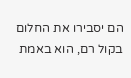הם יסבירו את החלום בקול רם, הוא באמת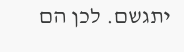יתגשם. לכן הם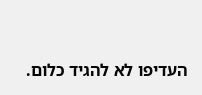העדיפו לא להגיד כלום.